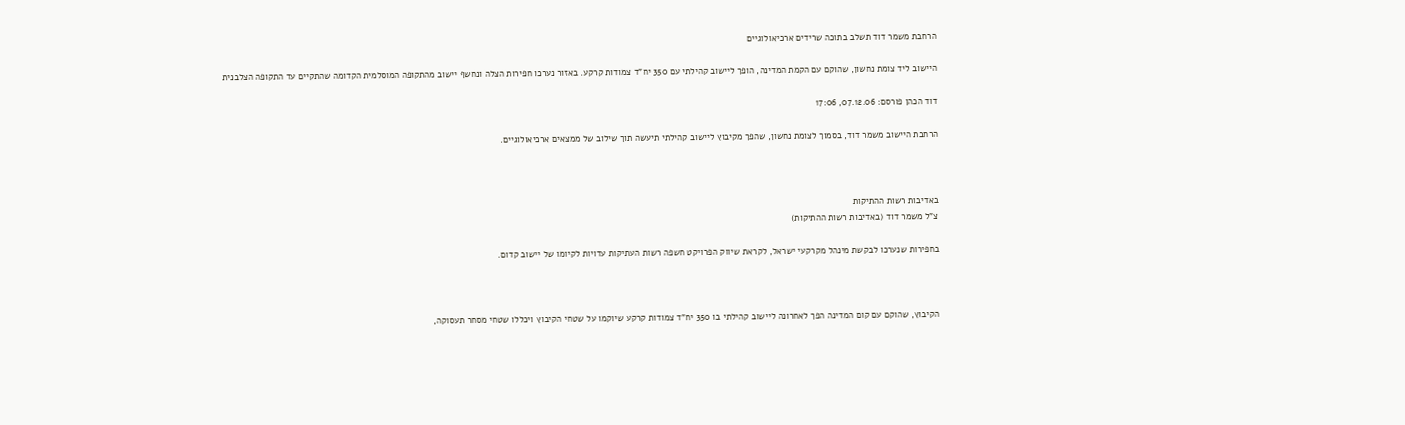הרחבת משמר דוד תשלב בתוכה שרידים ארכיאולוגיים

היישוב ליד צומת נחשון, שהוקם עם הקמת המדינה, הופך ליישוב קהילתי עם 350 יח"ד צמודות קרקע. באזור נערכו חפירות הצלה ונחשף יישוב מהתקופה המוסלמית הקדומה שהתקיים עד התקופה הצלבנית

דוד הכהן פורסם: 07.12.06, 17:06

הרחבת היישוב משמר דוד, בסמוך לצומת נחשון, שהפך מקיבוץ ליישוב קהילתי תיעשה תוך שילוב של ממצאים ארכיאולוגיים.



באדיבות רשות ההתיקות
צ"ל משמר דוד (באדיבות רשות ההתיקות)

בחפירות שנערכו לבקשת מינהל מקרקעי ישראל, לקראת שיווק הפרויקט חשפה רשות העתיקות עדויות לקיומו של יישוב קדום.



הקיבוץ, שהוקם עם קום המדינה הפך לאחרונה ליישוב קהילתי בו 350 יח"ד צמודות קרקע שיוקמו על שטחי הקיבוץ ויכללו שטחי מסחר תעסוקה,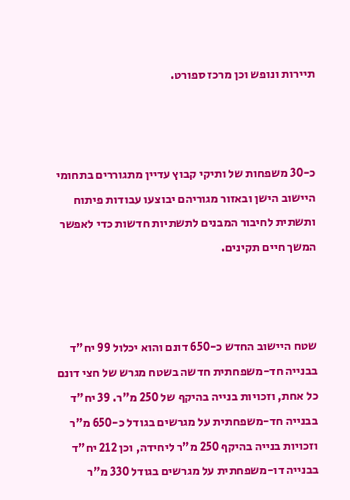תיירות ונופש וכן מרכז ספורט.



כ-30 משפחות של ותיקי קבוץ עדיין מתגוררים בתחומי היישוב הישן ובאזור מגוריהם יבוצעו עבודות פיתוח ותשתית לחיבור המבנים לתשתיות חדשות כדי לאפשר המשך חיים תקינים.



שטח היישוב החדש כ-650 דונם והוא יכלול 99 יח"ד בבנייה חד-משפחתית חדשה בשטח מגרש של חצי דונם כל אחת, וזכויות בנייה בהיקף של 250 מ"ר. 39 יח"ד בבנייה חד-משפחתית על מגרשים בגודל כ-650 מ"ר וזכויות בנייה בהיקף 250 מ"ר ליחידה, וכן 212 יח"ד בבנייה דו-משפחתית על מגרשים בגודל 330 מ"ר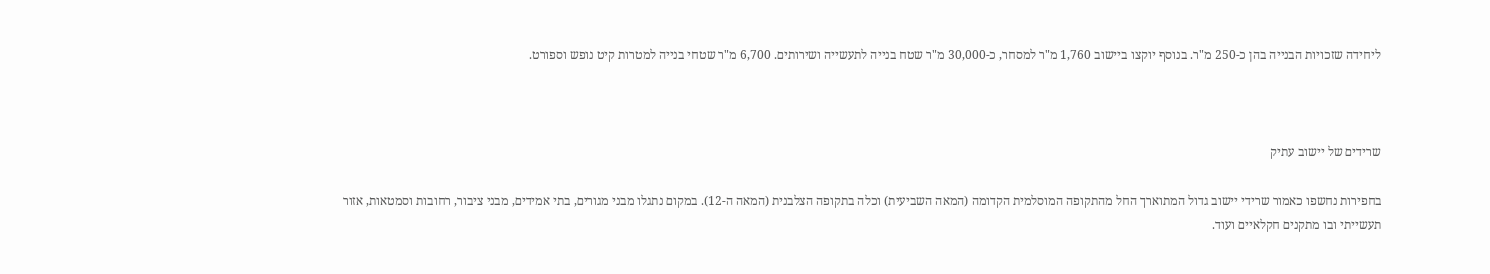ליחידה שזכויות הבנייה בהן כ-250 מ"ר. בנוסף יוקצו ביישוב 1,760 מ"ר למסחר, כ-30,000 מ"ר שטח בנייה לתעשייה ושירותים. 6,700 מ"ר שטחי בנייה למטרות קיט נופש וספורט.



שרידים של יישוב עתיק

בחפירות נחשפו כאמור שרידי יישוב גדול המתוארך החל מהתקופה המוסלמית הקדומה (המאה השביעית) וכלה בתקופה הצלבנית (המאה ה-12). במקום נתגלו מבני מגורים, בתי אמידים, מבני ציבור, רחובות וסמטאות, אזור תעשייתי ובו מתקנים חקלאיים ועוד.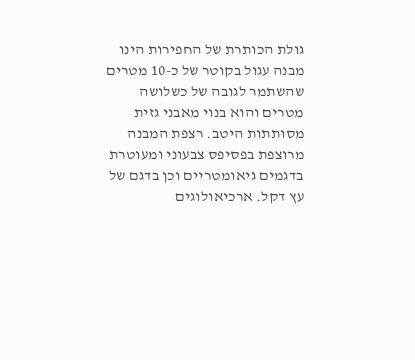גולת הכותרת של החפירות הינו מבנה עגול בקוטר של כ-10 מטרים שהשתמר לגובה של כשלושה מטרים והוא בנוי מאבני גזית מסותתות היטב. רצפת המבנה מרוצפת בפסיפס צבעוני ומעוטרת בדגמים גיאומטריים וכן בדגם של עץ דקל. ארכיאולוגים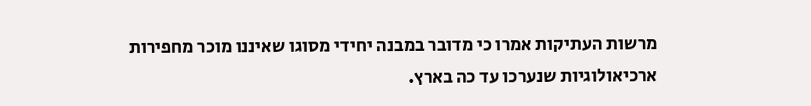מרשות העתיקות אמרו כי מדובר במבנה יחידי מסוגו שאיננו מוכר מחפירות ארכיאולוגיות שנערכו עד כה בארץ.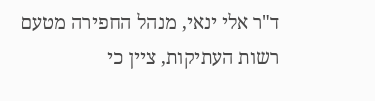ד"ר אלי ינאי, מנהל החפירה מטעם רשות העתיקות, ציין כי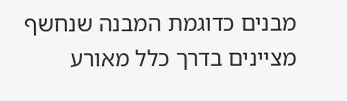מבנים כדוגמת המבנה שנחשף מציינים בדרך כלל מאורע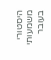היסטורי משמעותי בעובר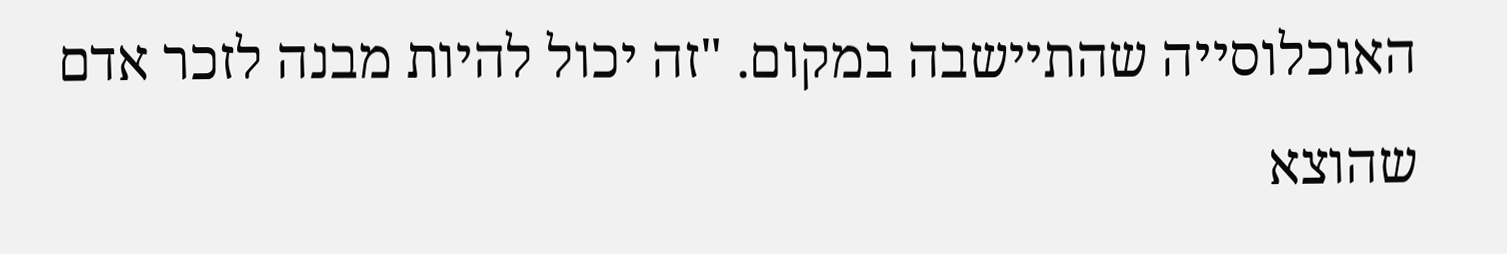האוכלוסייה שהתיישבה במקום. "זה יכול להיות מבנה לזכר אדם שהוצא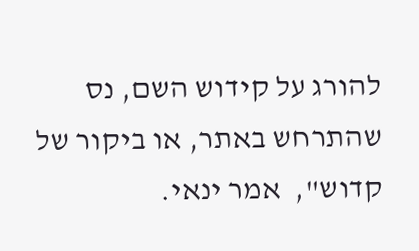להורג על קידוש השם, נס שהתרחש באתר, או ביקור של קדוש",  אמר ינאי.